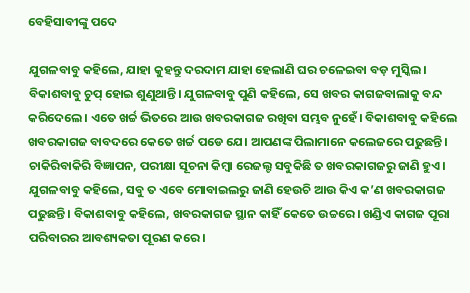ବେହିସାବୀଙ୍କୁ ପଦେ

ଯୁଗଳବାବୁ କହିଲେ, ଯାହା କୁହନ୍ତୁ ଦରଦାମ ଯାହା ହେଲାଣି ଘର ଚଳେଇବା ବଡ଼ ମୁସ୍କିଲ। ବିକାଶବାବୁ ଚୁପ୍‌ ହୋଇ ଶୁଣୁଥାନ୍ତି। ଯୁଗଳବାବୁ ପୁଣି କହିଲେ, ସେ ଖବର କାଗଜବାଲାକୁ ବନ୍ଦ କରିଦେଲେ। ଏତେ ଖର୍ଚ୍ଚ ଭିତରେ ଆଉ ଖବରକାଗଜ ରଖିବା ସମ୍ଭବ ନୁହେଁ। ବିକାଶବାବୁ କହିଲେ ଖବରକାଗଜ ବାବଦରେ କେତେ ଖର୍ଚ୍ଚ ପଡେ ଯେ। ଆପଣଙ୍କ ପିଲାମାନେ କଲେଜରେ ପଢୁଛନ୍ତି। ଚାକିରିବାକିରି ବିଜ୍ଞାପନ, ପରୀକ୍ଷା ସୂଚନା କିମ୍ବା ରେଜଲ୍ଟ ସବୁକିଛି ତ ଖବରକାଗଜରୁ ଜାଣି ହୁଏ। ଯୁଗଳବାବୁ କହିଲେ, ସବୁ ତ ଏବେ ମୋବାଇଲରୁ ଜାଣି ହେଉଚି ଆଉ କିଏ କ’ଣ ଖବରକାଗଜ ପଢୁଛନ୍ତି। ବିକାଶବାବୁ କହିଲେ, ଖବରକାଗଜ ସ୍ଥାନ କାହିଁ କେତେ ଉଚ୍ଚରେ। ଖଣ୍ଡିଏ କାଗଜ ପୂରା ପରିବାରର ଆବଶ୍ୟକତା ପୂରଣ କରେ।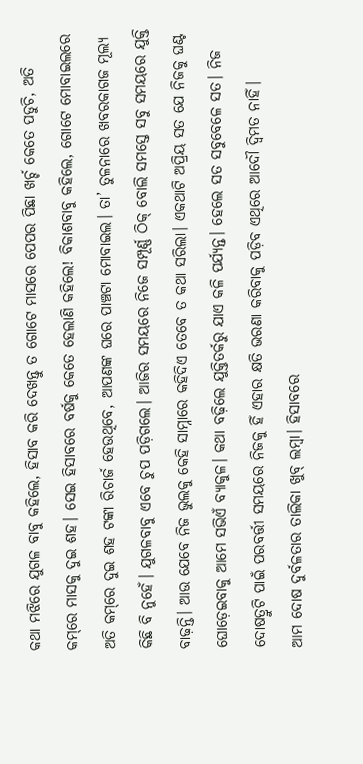କଥା ମଝିରେ ଯୁଗଳ ବାବୁ କହିଲେ, ହିସାବ କରି ଦେଖନ୍ତୁ ତ ଗୋଟେ ମାସରେ ପେପର ପିଛା ଖର୍ଚ୍ଚ କେତେ ପଡୁଚି, ଅତି କମ୍‌ରେ ମାସକୁ ଦୁଇ ଶହ। ସେଇ ହିସାବରେ ବର୍ଷକୁ କେତେ ହେଲାଣି କହିଲେ! ବିକାଶବାବୁ କହିଲେ, ଗୋଟେ ମୋବାଇଲରେ ଅତି କମ୍‌ରେ ଦୁଇ ଶହ ଟଙ୍କା ରିଚାର୍ଜ ହେଉଥିବେ, ଆପଣଙ୍କ ଘରେ ପାଞ୍ଚଟା ମୋବାଇଲ। ତା’ ତୁଳନାରେ ଖବରକାଗଜ ମୂଲ୍ୟ କିଛି ବି ନୁହେଁ। ଯୁଗଳବାବୁ ଏବେ ଚୁପ ପଡ଼ିଗଲେ। ଆଜିର ସମୟରେ ନିଜେ ସମ୍ପୂର୍ଣ୍ଣ ଠିକ୍‌ ବୋଲି ସମସ୍ତେ ସବୁ ସମୟରେ ଯୁକ୍ତି ବାଢ଼ନ୍ତି। ଆଉ ଯେବେ ନିଜ ଭୁଲକୁ କେହି ସାମ୍ନାରେ କହିଦିଏ ତେବେ ତ କଥା ସରିଲା। ଏକଥାଟି ଅପ୍ରିୟ ସତ ଯେ ନିଜକୁ ଘଣ୍ଟ ଘୋଡ଼େଇବାକୁ ଆମେ ସଭିଏଁ ବ୍ୟାକୁଳ। କଥା ବଢ଼ିଲେ ଯୁକ୍ତିତର୍କରୁ ଯାଏ କଳି ପର୍ଯ୍ୟନ୍ତ। ହେଲେ ସତ ସବୁବେଳେ ସତ। ନିଜ ଦୋଷତ୍ରୁଟି ପାଇଁ ପରବର୍ତ୍ତୀ ସମୟରେ ନିଜକୁ ହିଁ ଏହାର କ୍ଷତି ଭରଣା କରିବାକୁ ପଡ଼ିବ ଏଥିରେ ଆଦୌ ଦ୍ୱିମତ ନାହିଁ।
ଆମ ଦୋଷ ଦୁର୍ବଳତାର ତାଲିକା ଖୁବ୍‌ ଲମ୍ବା। ହିସାବରେ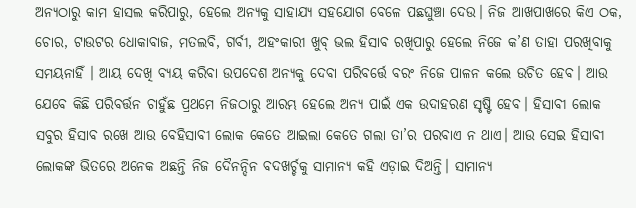ଅନ୍ୟଠାରୁ କାମ ହାସଲ କରିପାରୁ, ହେଲେ ଅନ୍ୟକୁ ସାହାଯ୍ୟ ସହଯୋଗ ବେଳେ ପଛଘୁଞ୍ଚା ଦେଉ। ନିଜ ଆଖପାଖରେ କିଏ ଠକ, ଚୋର, ଟାଉଟର ଧୋକାବାଜ, ମତଲବି, ଗର୍ବୀ, ଅହଂକାରୀ ଖୁବ୍‌ ଭଲ ହିସାବ ରଖିପାରୁ ହେଲେ ନିଜେ କ’ଣ ତାହା ପରଖିବାକୁ ସମୟନାହିଁ । ଆୟ ଦେଖି ବ୍ୟୟ କରିବା ଉପଦେଶ ଅନ୍ୟକୁ ଦେବା ପରିବର୍ତ୍ତେ ବରଂ ନିଜେ ପାଳନ କଲେ ଉଚିତ ହେବ। ଆଉ ଯେବେ କିଛି ପରିବର୍ତ୍ତନ ଚାହୁଁଛ ପ୍ରଥମେ ନିଜଠାରୁ ଆରମ୍ଭ ହେଲେ ଅନ୍ୟ ପାଇଁ ଏକ ଉଦାହରଣ ସୃଷ୍ଟି ହେବ। ହିସାବୀ ଲୋକ ସବୁର ହିସାବ ରଖେ ଆଉ ବେହିସାବୀ ଲୋକ କେତେ ଆଇଲା କେତେ ଗଲା ତା’ର ପରବାଏ ନ ଥାଏ। ଆଉ ସେଇ ହିସାବୀ ଲୋକଙ୍କ ଭିତରେ ଅନେକ ଅଛନ୍ତି ନିଜ ଦୈନନ୍ଦିନ ବଦଖର୍ଚ୍ଚକୁ ସାମାନ୍ୟ କହି ଏଡ଼ାଇ ଦିଅନ୍ତି। ସାମାନ୍ୟ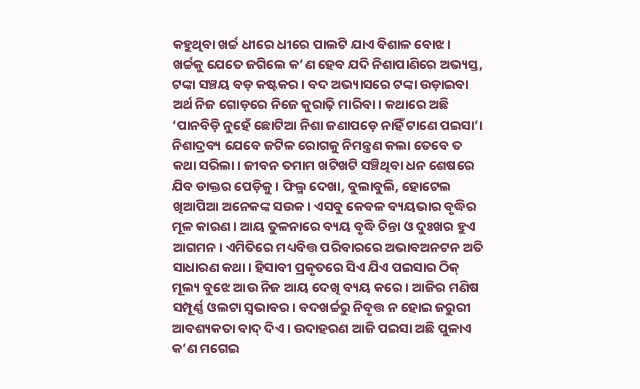କହୁଥିବା ଖର୍ଚ୍ଚ ଧୀରେ ଧୀରେ ପାଲଟି ଯାଏ ବିଶାଳ ବୋଝ। ଖର୍ଚ୍ଚକୁ ଯେତେ ଜଗିଲେ କ’ଣ ହେବ ଯଦି ନିଶାପାଣିରେ ଅଭ୍ୟସ୍ତ, ଟଙ୍କା ସଞ୍ଚୟ ବଡ଼ କଷ୍ଟକର। ବଦ ଅଭ୍ୟାସରେ ଟଙ୍କା ଉଡ଼ାଇବା ଅର୍ଥ ନିଜ ଗୋଡ଼ରେ ନିଜେ କୁରାଢ଼ି ମାରିବା। କଥାରେ ଅଛି ‘ପାନବିଡ଼ି ନୁହେଁ ଛୋଟିଆ ନିଶା ଜଣାପଡ଼େ ନାହିଁ ଟାଣେ ପଇସା’। ନିଶାଦ୍ରବ୍ୟ ଯେବେ ଜଟିଳ ରୋଗକୁ ନିମନ୍ତ୍ରଣ କଲା ତେବେ ତ କଥା ସରିଲା। ଜୀବନ ତମାମ ଖଟିଖଟି ସଞ୍ଚିଥିବା ଧନ ଶେଷରେ ଯିବ ଡାକ୍ତର ପେଡ଼ିକୁ। ଫିଲ୍ମ ଦେଖା, ବୁଲାବୁଲି, ହୋଟେଲ ଖିଆପିଆ ଅନେକଙ୍କ ସଉକ। ଏସବୁ କେବଳ ବ୍ୟୟଭାର ବୃଦ୍ଧିର ମୂଳ କାରଣ। ଆୟ ତୁଳନାରେ ବ୍ୟୟ ବୃଦ୍ଧି ଚିନ୍ତା ଓ ଦୁଃଖର ହୁଏ ଆଗମନ। ଏମିତିରେ ମଧ୍ୟବିତ୍ତ ପରିବାରରେ ଅଭାବଅନଟନ ଅତି ସାଧାରଣ କଥା। ହିସାବୀ ପ୍ରକୃତରେ ସିଏ ଯିଏ ପଇସାର ଠିକ୍‌ ମୂଲ୍ୟ ବୁଝେ ଆଉ ନିଜ ଆୟ ଦେଖି ବ୍ୟୟ କରେ। ଆଜିର ମଣିଷ ସମ୍ପୂର୍ଣ୍ଣ ଓଲଟା ସ୍ବଭାବର। ବଦଖର୍ଚ୍ଚରୁ ନିବୃତ୍ତ ନ ହୋଇ ଜରୁରୀ ଆବଶ୍ୟକତା ବାଦ୍‌ ଦିଏ । ଉଦାହରଣ ଆଜି ପଇସା ଅଛି ପୁଳାଏ କ’ଣ ମଗେଇ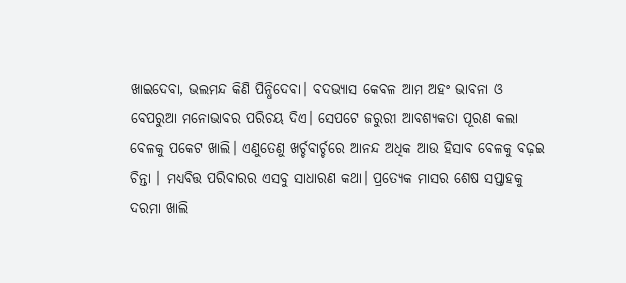ଖାଇଦେବା, ଭଲମନ୍ଦ କିଣି ପିନ୍ଧିଦେବା। ବଦଭ୍ୟାସ କେବଳ ଆମ ଅହଂ ଭାବନା ଓ ବେପରୁଆ ମନୋଭାବର ପରିଚୟ ଦିଏ। ସେପଟେ ଜରୁରୀ ଆବଶ୍ୟକତା ପୂରଣ କଲା ବେଳକୁ ପକେଟ ଖାଲି। ଏଣୁତେଣୁ ଖର୍ଚ୍ଚବାର୍ଚ୍ଚରେ ଆନନ୍ଦ ଅଧିକ ଆଉ ହିସାବ ବେଳକୁ ବଢ଼ଇ ଚିନ୍ତା । ମଧ୍ୟବିତ୍ତ ପରିବାରର ଏସବୁ ସାଧାରଣ କଥା। ପ୍ରତ୍ୟେକ ମାସର ଶେଷ ସପ୍ତାହକୁ ଦରମା ଖାଲି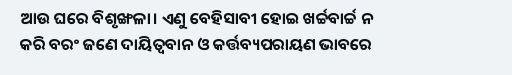ଆଉ ଘରେ ବିଶୃଙ୍ଖଳା। ଏଣୁ ବେହିସାବୀ ହୋଇ ଖର୍ଚ୍ଚବାର୍ଚ୍ଚ ନ କରି ବରଂ ଜଣେ ଦାୟିତ୍ୱବାନ ଓ କର୍ତ୍ତବ୍ୟପରାୟଣ ଭାବରେ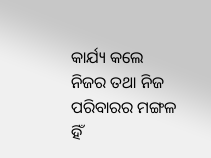କାର୍ଯ୍ୟ କଲେ ନିଜର ତଥା ନିଜ ପରିବାରର ମଙ୍ଗଳ ହିଁ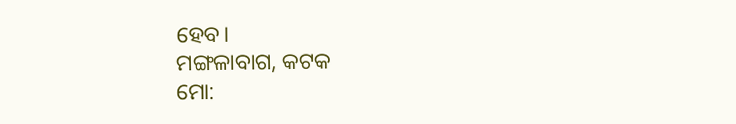ହେବ।
ମଙ୍ଗଳାବାଗ, କଟକ
ମୋ: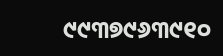୯୯୩୭୯୬୩୯୧୦